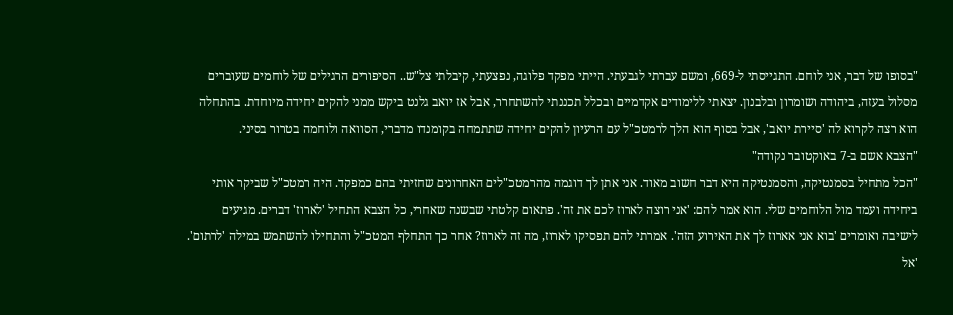"בסופו של דבר, אני לוחם. התגייסתי ל-669, ומשם עברתי לגבעתי. הייתי מפקד פלוגה, נפצעתי, קיבלתי צל"ש.. הסיפורים הרגילים של לוחמים שעוברים מסלול בעזה, ביהודה ושומרון ובלבנון. יצאתי ללימודים אקדמיים ובכלל תכננתי להשתחרר, אבל אז יואב גלנט ביקש ממני להקים יחידה מיוחדת. בהתחלה הוא רצה לקרוא לה 'סיירת יואב', אבל בסוף הוא הלך לרמטכ"ל עם הרעיון להקים יחידה שתתמחה בקומנדו מדברי, הסוואה ולוחמה בטרור בסיני.
"הצבא אשם ב-7 באוקטובר נקודה"
"הכל מתחיל בסמנטיקה, והסמנטיקה היא דבר חשוב מאוד. אני אתן לך דוגמה מהרמטכ"לים האחרונים שחזיתי בהם כמפקד. היה רמטכ"ל שביקר אותי ביחידה ועמד מול הלוחמים שלי. הוא אמר להם: 'אני רוצה לארוז לכם את זה'. פתאום קלטתי שבשנה שאחרי, כל הצבא התחיל 'לארוז' דברים. מגיעים לישיבה ואומרים 'בוא אני אארוז לך את האירוע הזה'. אמרתי להם תפסיקו לארוז, מה זה לארוז? אחר כך התחלף המטכ"ל והתחילו להשתמש במילה 'לרתום'. 'אל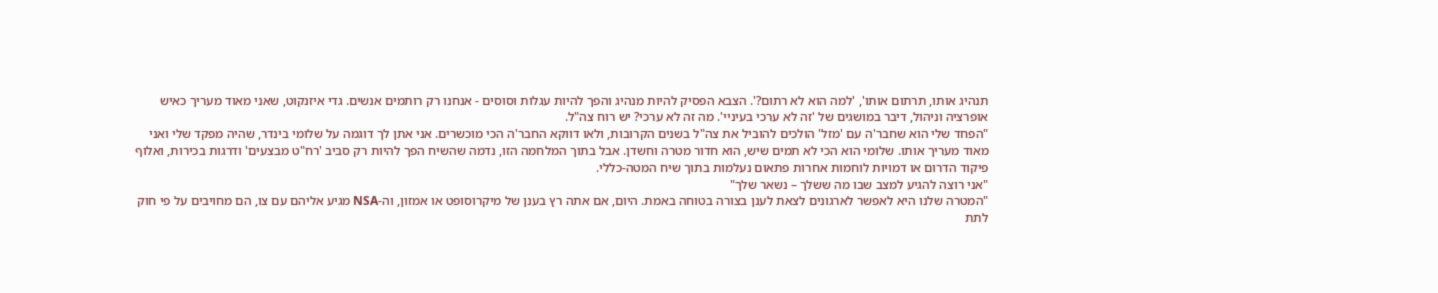תנהיג אותו, תרתום אותו', 'למה הוא לא רתום?'. הצבא הפסיק להיות מנהיג והפך להיות עגלות וסוסים - אנחנו רק רותמים אנשים. גדי איזנקוט, שאני מאוד מעריך כאיש אופרציה וניהול, דיבר במושגים של 'זה לא ערכי בעיניי'. מה זה לא ערכי? יש רוח צה"ל.
"הפחד שלי הוא שחבר'ה עם 'מזל' הולכים להוביל את צה"ל בשנים הקרובות, ולאו דווקא החבר'ה הכי מוכשרים. אני אתן לך דוגמה על שלומי בינדר, שהיה מפקד שלי ואני מאוד מעריך אותו. שלומי הוא הכי לא תמים שיש, הוא חדור מטרה וחשדן. אבל בתוך המלחמה הזו, נדמה שהשיח הפך להיות רק סביב 'רח"ט מבצעים' ודרגות בכירות, ואלוף פיקוד הדרום או דמויות לוחמות אחרות פתאום נעלמות בתוך שיח המטה-כללי.
"אני רוצה להגיע למצב שבו מה ששלך – נשאר שלך"
"המטרה שלנו היא לאפשר לארגונים לצאת לענן בצורה בטוחה באמת. היום, אם אתה רץ בענן של מיקרוסופט או אמזון, וה-NSA מגיע אליהם עם צו, הם מחויבים על פי חוק לתת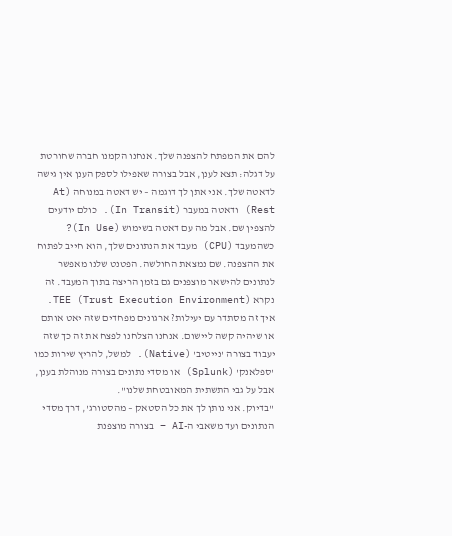להם את המפתח להצפנה שלך. אנחנו הקמנו חברה שחורטת על דגלה: תצא לענן, אבל בצורה שאפילו לספק הענן אין גישה לדאטה שלך. אני אתן לך דוגמה – יש דאטה במנוחה (At Rest) ודאטה במעבר (In Transit). כולם יודעים להצפין שם. אבל מה עם דאטה בשימוש (In Use)? כשהמעבד (CPU) מעבד את הנתונים שלך, הוא חייב לפתוח את ההצפנה. שם נמצאת החולשה. הפטנט שלנו מאפשר לנתונים להישאר מוצפנים גם בזמן הריצה בתוך המעבד. זה נקרא TEE (Trust Execution Environment).
איך זה מסתדר עם יעילות? ארגונים מפחדים שזה יאט אותם או שיהיה קשה ליישום. אנחנו הצלחנו לפצח את זה כך שזה יעבוד בצורה 'נייטיב' (Native). למשל, להריץ שירות כמו 'ספלאנק' (Splunk) או מסדי נתונים בצורה מנוהלת בענן, אבל על גבי התשתית המאובטחת שלנו".
"בדיוק. אני נותן לך את כל הסטאק – מהסטורג', דרך מסדי הנתונים ועד משאבי ה-AI – בצורה מוצפנת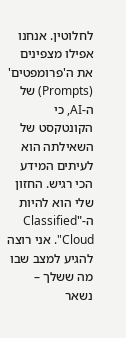לחלוטין. אנחנו אפילו מצפינים את ה'פרומפטים' (Prompts) של ה-AI, כי הקונטקסט של השאילתה הוא לעיתים המידע הכי רגיש. החזון שלי הוא להיות ה-"Classified Cloud". אני רוצה להגיע למצב שבו מה ששלך – נשאר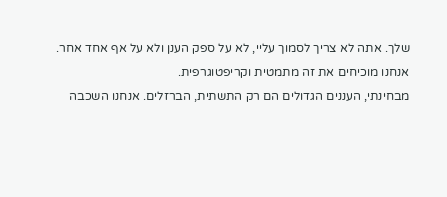שלך. אתה לא צריך לסמוך עליי, לא על ספק הענן ולא על אף אחד אחר. אנחנו מוכיחים את זה מתמטית וקריפטוגרפית.
מבחינתי, העננים הגדולים הם רק התשתית, הברזלים. אנחנו השכבה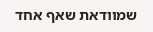שמוודאת שאף אחד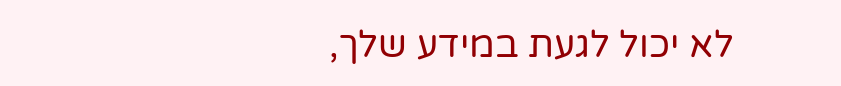לא יכול לגעת במידע שלך,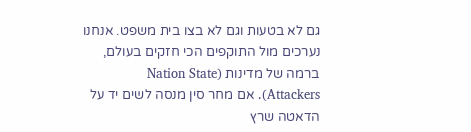גם לא בטעות וגם לא בצו בית משפט. אנחנו נערכים מול התוקפים הכי חזקים בעולם, ברמה של מדינות (Nation State Attackers). אם מחר סין מנסה לשים יד על הדאטה שרץ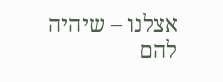אצלנו – שיהיה להם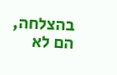בהצלחה, הם לא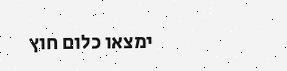ימצאו כלום חוץ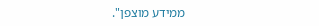ממידע מוצפן".